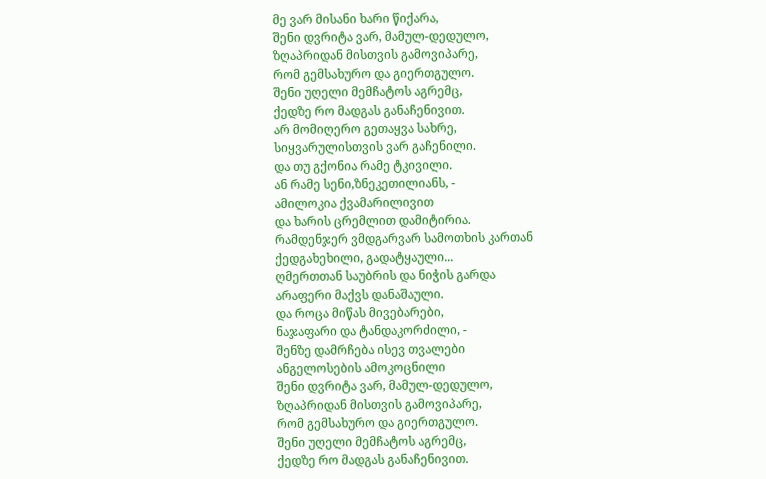მე ვარ მისანი ხარი წიქარა,
შენი დვრიტა ვარ, მამულ-დედულო,
ზღაპრიდან მისთვის გამოვიპარე,
რომ გემსახურო და გიერთგულო.
შენი უღელი მემჩატოს აგრემც,
ქედზე რო მადგას განაჩენივით.
არ მომიღერო გეთაყვა სახრე,
სიყვარულისთვის ვარ გაჩენილი.
და თუ გქონია რამე ტკივილი.
ან რამე სენი,ზნეკეთილიანს, -
ამილოკია ქვამარილივით
და ხარის ცრემლით დამიტირია.
რამდენჯერ ვმდგარვარ სამოთხის კართან
ქედგახეხილი, გადატყაული...
ღმერთთან საუბრის და ნიჭის გარდა
არაფერი მაქვს დანაშაული.
და როცა მიწას მივებარები,
ნაჯაფარი და ტანდაკორძილი, -
შენზე დამრჩება ისევ თვალები
ანგელოსების ამოკოცნილი
შენი დვრიტა ვარ, მამულ-დედულო,
ზღაპრიდან მისთვის გამოვიპარე,
რომ გემსახურო და გიერთგულო.
შენი უღელი მემჩატოს აგრემც,
ქედზე რო მადგას განაჩენივით.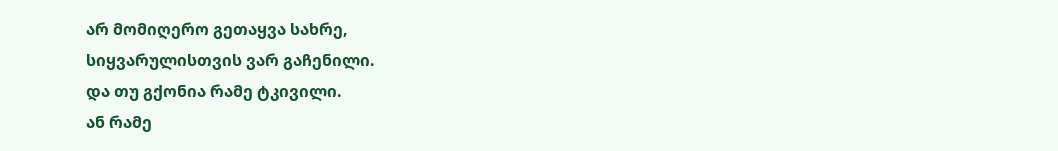არ მომიღერო გეთაყვა სახრე,
სიყვარულისთვის ვარ გაჩენილი.
და თუ გქონია რამე ტკივილი.
ან რამე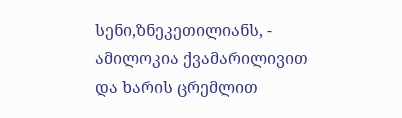სენი,ზნეკეთილიანს, -
ამილოკია ქვამარილივით
და ხარის ცრემლით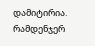დამიტირია.
რამდენჯერ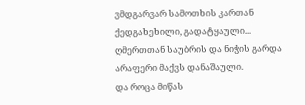ვმდგარვარ სამოთხის კართან
ქედგახეხილი, გადატყაული...
ღმერთთან საუბრის და ნიჭის გარდა
არაფერი მაქვს დანაშაული.
და როცა მიწას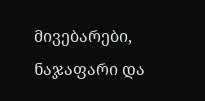მივებარები,
ნაჯაფარი და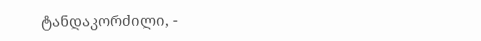ტანდაკორძილი, -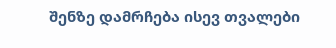შენზე დამრჩება ისევ თვალები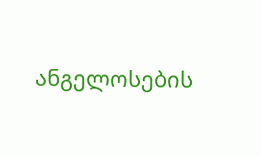ანგელოსების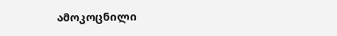ამოკოცნილი